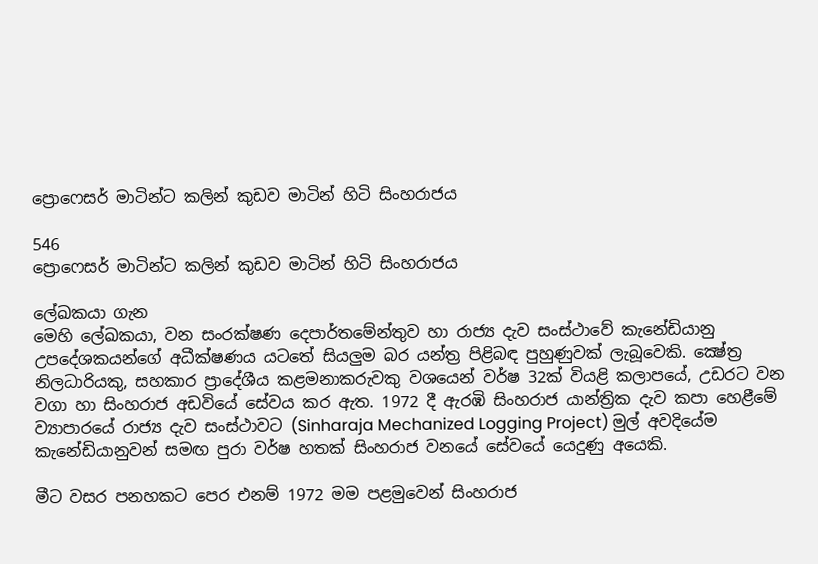ප්‍රොෆෙසර් මාටින්ට කලින් කුඩව මාටින් හිටි සිංහරාජය

546
ප්‍රොෆෙසර් මාටින්ට කලින් කුඩව මාටින් හිටි සිංහරාජය

ලේඛකයා ගැන
මෙහි ලේඛකයා, වන සංරක්ෂණ දෙපාර්තමේන්තුව හා රාජ්‍ය දැව සංස්ථාවේ කැනේඩියානු උපදේශකයන්ගේ අධීක්ෂණය යටතේ සියලුම බර යන්ත්‍ර පිළිබඳ පුහුණුවක් ලැබූවෙකි. ක්‍ෂේත්‍ර නිලධාරියකු, සහකාර ප්‍රාදේශීය කළමනාකරුවකු වශයෙන් වර්ෂ 32ක් වියළි කලාපයේ, උඩරට වන වගා හා සිංහරාජ අඩවියේ සේවය කර ඇත. 1972 දී ඇරඹි සිංහරාජ යාන්ත්‍රික දැව කපා හෙළීමේ ව්‍යාපාරයේ රාජ්‍ය දැව සංස්ථාවට (Sinharaja Mechanized Logging Project) මුල් අවදියේම කැනේඩියානුවන් සමඟ පුරා වර්ෂ හතක් සිංහරාජ වනයේ සේවයේ යෙදුණු අයෙකි.

මීට වසර පනහකට පෙර එනම් 1972 මම පළමුවෙන් සිංහරාජ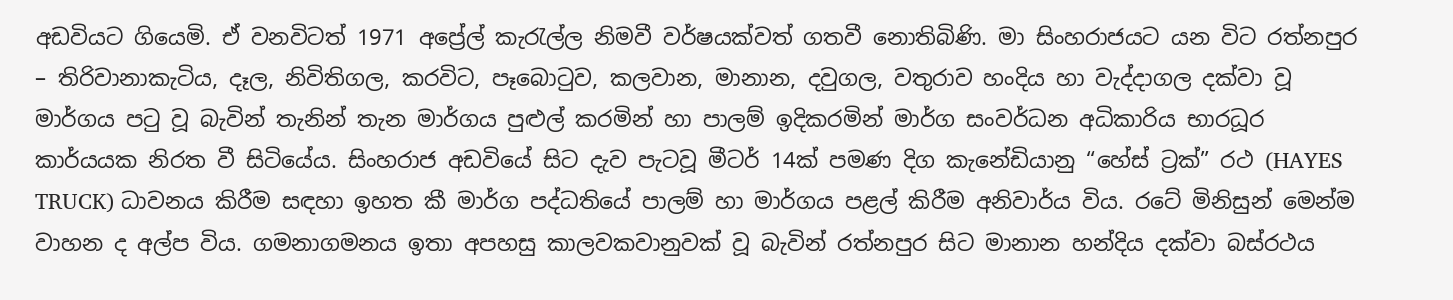අඩවියට ගියෙමි. ඒ වනවිටත් 1971 අප්‍රේල් කැරැල්ල නිමවී වර්ෂයක්වත් ගතවී නොතිබිණි. මා සිංහරාජයට යන විට රත්නපුර – තිරිවානාකැටිය, දෑල, නිවිතිගල, කරවිට, පෑබොටුව, කලවාන, මානාන, දවුගල, වතුරාව හංදිය හා වැද්දාගල දක්වා වූ මාර්ගය පටු වූ බැවින් තැනින් තැන මාර්ගය පුළුල් කරමින් හා පාලම් ඉදිකරමින් මාර්ග සංවර්ධන අධිකාරිය භාරධූර කාර්යයක නිරත වී සිටියේය. සිංහරාජ අඩවියේ සිට දැව පැටවූ මීටර් 14ක් පමණ දිග කැනේඩියානු “හේස් ට්‍රක්” රථ (HAYES TRUCK) ධාවනය කිරීම සඳහා ඉහත කී මාර්ග පද්ධතියේ පාලම් හා මාර්ගය පළල් කිරීම අනිවාර්ය විය. රටේ මිනිසුන් මෙන්ම වාහන ද අල්ප විය. ගමනාගමනය ඉතා අපහසු කාලවකවානුවක් වූ බැවින් රත්නපුර සිට මානාන හන්දිය දක්වා බස්රථය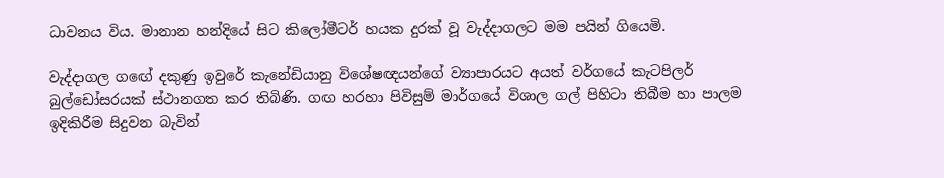ධාවනය විය. මානාන හන්දියේ සිට කිලෝමීටර් හයක දුරක් වූ වැද්දාගලට මම පයින් ගියෙමි.

වැද්දාගල ගඟේ දකුණු ඉවුරේ කැනේඩියානු විශේෂඥයන්ගේ ව්‍යාපාරයට අයත් වර්ගයේ කැටපිලර් බුල්ඩෝසරයක් ස්ථානගත කර තිබිණි. ගඟ හරහා පිවිසුම් මාර්ගයේ විශාල ගල් පිහිටා තිබීම හා පාලම ඉදිකිරීම සිදුවන බැවින්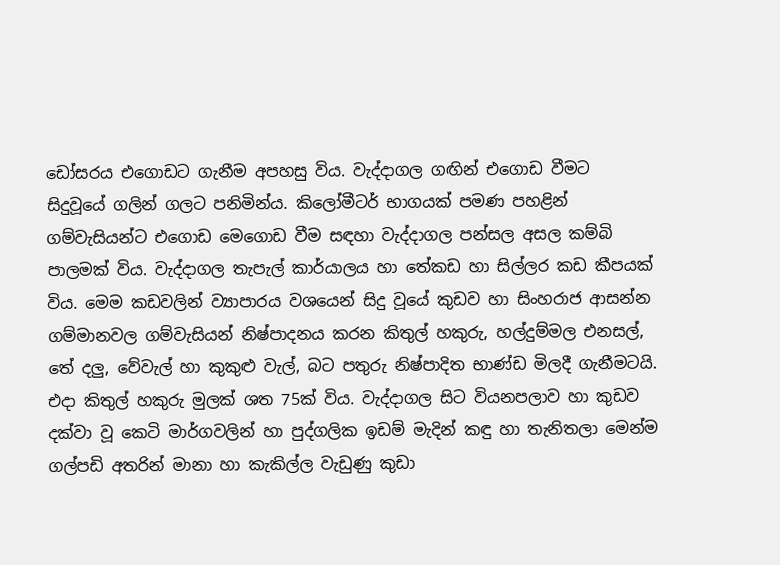ඩෝසරය එගොඩට ගැනීම අපහසු විය. වැද්දාගල ගඟින් එගොඩ වීමට සිදුවූයේ ගලින් ගලට පනිමින්ය. කිලෝමීටර් භාගයක් පමණ පහළින් ගම්වැසියන්ට එගොඩ මෙගොඩ වීම සඳහා වැද්දාගල පන්සල අසල කම්බි පාලමක් විය. වැද්දාගල තැපැල් කාර්යාලය හා තේකඩ හා සිල්ලර කඩ කීපයක් විය. මෙම කඩවලින් ව්‍යාපාරය වශයෙන් සිදු වූයේ කුඩව හා සිංහරාජ ආසන්න ගම්මානවල ගම්වැසියන් නිෂ්පාදනය කරන කිතුල් හකුරු, හල්දුම්මල එනසල්, තේ දලු, වේවැල් හා කුකුළු වැල්, බට පතුරු නිෂ්පාදිත භාණ්ඩ මිලදී ගැනීමටයි. එදා කිතුල් හකුරු මුලක් ශත 75ක් විය. වැද්දාගල සිට වියනපලාව හා කුඩව දක්වා වූ කෙටි මාර්ගවලින් හා පුද්ගලික ඉඩම් මැදින් කඳු හා තැනිතලා මෙන්ම ගල්පඩි අතරින් මානා හා කැකිල්ල වැඩුණු කුඩා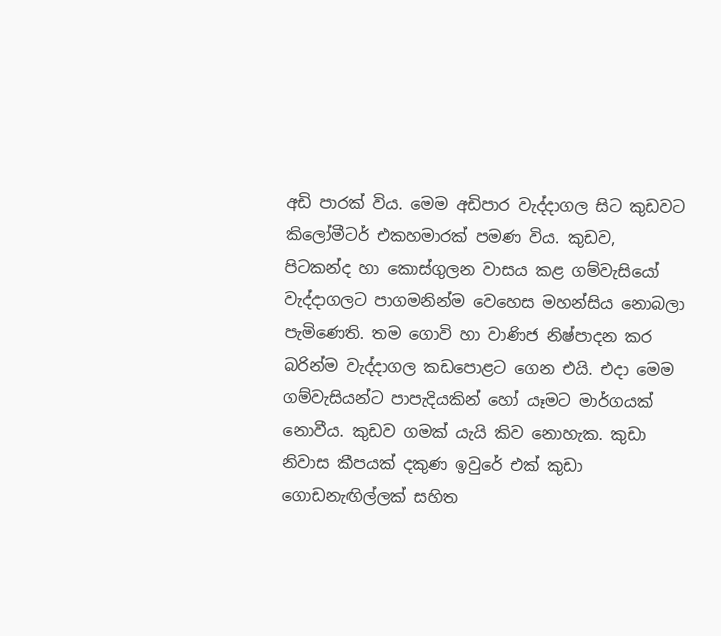අඩි පාරක් විය. මෙම අඩිපාර වැද්දාගල සිට කුඩවට කිලෝමීටර් එකහමාරක් පමණ විය. කුඩව, පිටකන්ද හා කොස්ගුලන වාසය කළ ගම්වැසියෝ වැද්දාගලට පාගමනින්ම වෙහෙස මහන්සිය නොබලා පැමිණෙති. තම ගොවි හා වාණිජ නිෂ්පාදන කර බරින්ම වැද්දාගල කඩපොළට ගෙන එයි. එදා මෙම ගම්වැසියන්ට පාපැදියකින් හෝ යෑමට මාර්ගයක් නොවීය. කුඩව ගමක් යැයි කිව නොහැක. කුඩා නිවාස කීපයක් දකුණ ඉවුරේ එක් කුඩා ගොඩනැඟිල්ලක් සහිත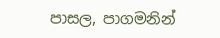පාසල, පාගමනින්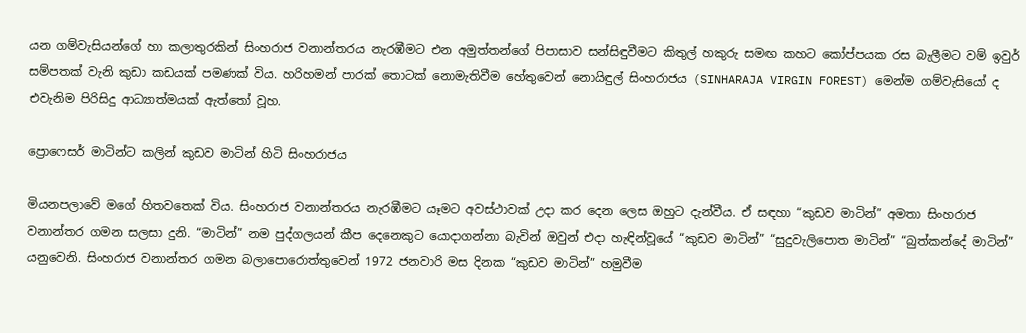යන ගම්වැසියන්ගේ හා කලාතුරකින් සිංහරාජ වනාන්තරය නැරඹීමට එන අමුත්තන්ගේ පිපාසාව සන්සිඳුවීමට කිතුල් හකුරු සමඟ කහට කෝප්පයක රස බැලීමට වම් ඉවුර් සම්පතක් වැනි කුඩා කඩයක් පමණක් විය. හරිහමන් පාරක් තොටක් නොමැතිවීම හේතුවෙන් නොයිඳුල් සිංහරාජය (SINHARAJA VIRGIN FOREST) මෙන්ම ගම්වැසියෝ ද එවැනිම පිරිසිදු ආධ්‍යාත්මයක් ඇත්තෝ වූහ.

ප්‍රොෆෙසර් මාටින්ට කලින් කුඩව මාටින් හිටි සිංහරාජය

මියනපලාවේ මගේ හිතවතෙක් විය. සිංහරාජ වනාන්තරය නැරඹීමට යෑමට අවස්ථාවක් උදා කර දෙන ලෙස ඔහුට දැන්වීය. ඒ සඳහා “කුඩව මාටින්” අමතා සිංහරාජ වනාන්තර ගමන සලසා දුනි. “මාටින්” නම පුද්ගලයන් කීප දෙනෙකුට යොදාගන්නා බැවින් ඔවුන් එදා හැඳින්වූයේ “කුඩව මාටින්” “සුදුවැලිපොත මාටින්” “බුත්කන්දේ මාටින්” යනුවෙනි. සිංහරාජ වනාන්තර ගමන බලාපොරොත්තුවෙන් 1972 ජනවාරි මස දිනක “කුඩව මාටින්” හමුවීම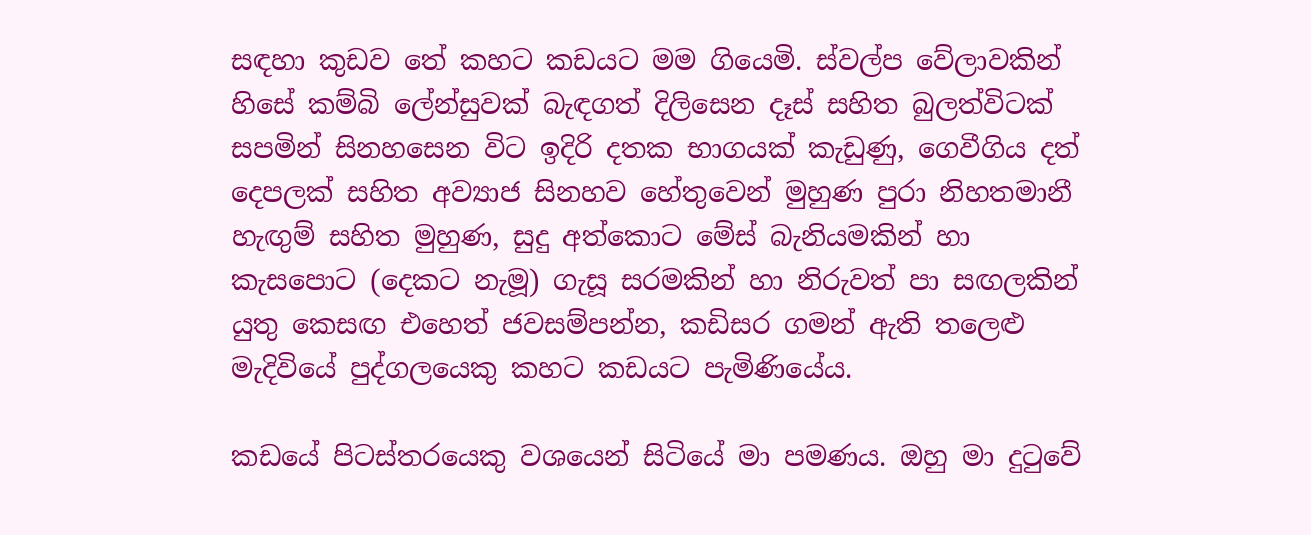සඳහා කුඩව තේ කහට කඩයට මම ගියෙමි. ස්වල්ප වේලාවකින් හිසේ කම්බි ලේන්සුවක් බැඳගත් දිලිසෙන දෑස් සහිත බුලත්විටක් සපමින් සිනහසෙන විට ඉදිරි දතක භාගයක් කැඩුණු, ගෙවීගිය දත් දෙපලක් සහිත අව්‍යාජ සිනහව හේතුවෙන් මුහුණ පුරා නිහතමානී හැඟුම් සහිත මුහුණ, සුදු අත්කොට මේස් බැනියමකින් හා කැසපොට (දෙකට නැමූ) ගැසූ සරමකින් හා නිරුවත් පා සඟලකින් යුතු කෙසඟ එහෙත් ජවසම්පන්න, කඩිසර ගමන් ඇති තලෙළු මැදිවියේ පුද්ගලයෙකු කහට කඩයට පැමිණියේය.

කඩයේ පිටස්තරයෙකු වශයෙන් සිටියේ මා පමණය. ඔහු මා දුටුවේ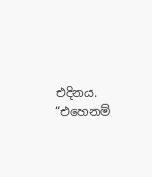එදිනය. “එහෙනම්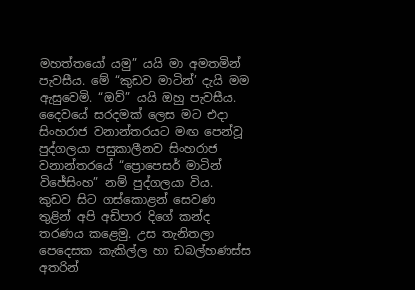මහත්තයෝ යමු” යයි මා අමතමින් පැවසීය. මේ “කුඩව මාටින්’ දැයි මම ඇසුවෙමි. “ඔව්” යයි ඔහු පැවසීය. දෛවයේ සරදමක් ලෙස මට එදා සිංහරාජ වනාන්තරයට මඟ පෙන්වූ පුද්ගලයා පසුකාලීනව සිංහරාජ වනාන්තරයේ “ප්‍රොපෙසර් මාටින් විජේසිංහ” නම් පුද්ගලයා විය. කුඩව සිට ගස්කොළන් සෙවණ තුළින් අපි අඩිපාර දිගේ කන්ද තරණය කළෙමු. උස තැනිතලා පෙදෙසක කැකිල්ල හා ඩබල්හණස්ස අතරින්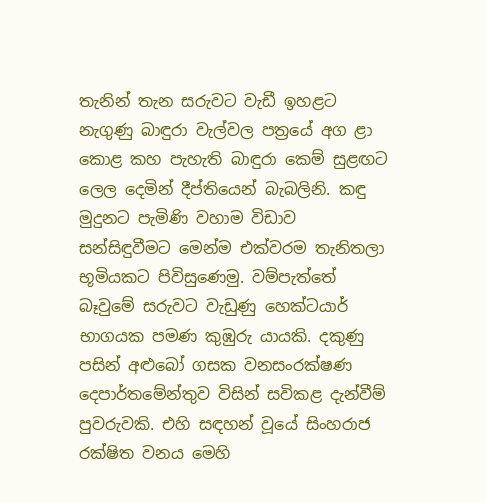තැනින් තැන සරුවට වැඩී ඉහළට නැගුණු බාඳුරා වැල්වල පත්‍රයේ අග ළා කොළ කහ පැහැති බාඳුරා කෙම් සුළඟට ලෙල දෙමින් දීප්තියෙන් බැබලිනි. කඳු මුදුනට පැමිණි වහාම විඩාව සන්සිඳුවීමට මෙන්ම එක්වරම තැනිතලා භූමියකට පිවිසුණෙමු. වම්පැත්තේ බෑවුමේ සරුවට වැඩුණු හෙක්ටයාර් භාගයක පමණ කුඹුරු යායකි. දකුණු පසින් අළුබෝ ගසක වනසංරක්ෂණ දෙපාර්තමේන්තුව විසින් සවිකළ දැන්වීම් පුවරුවකි. එහි සඳහන් වූයේ සිංහරාජ රක්ෂිත වනය මෙහි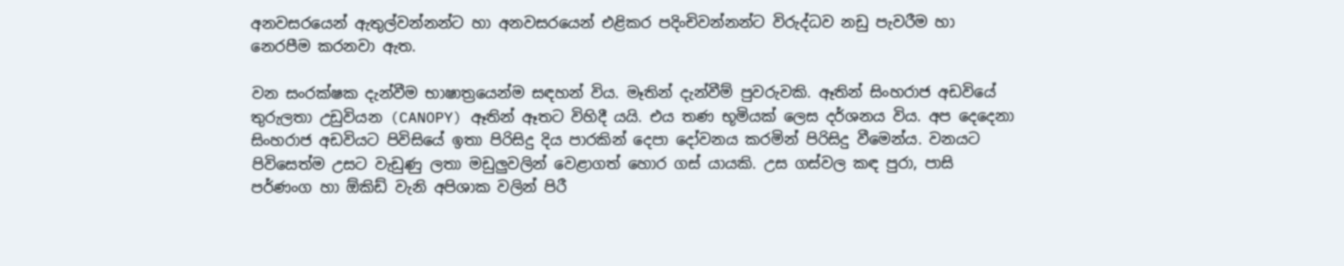අනවසරයෙන් ඇතුල්වන්නන්ට හා අනවසරයෙන් එළිකර පදිංචිවන්නන්ට විරුද්ධව නඩු පැවරීම හා නෙරපීම කරනවා ඇත.

වන සංරක්ෂක දැන්වීම භාෂාත්‍රයෙන්ම සඳහන් විය. මෑතින් දැන්වීම් පුවරුවකි. ඈතින් සිංහරාජ අඩවියේ තුරුලතා උඩුවියන (CANOPY) ඈතින් ඈතට විහිදී යයි. එය තණ භූමියක් ලෙස දර්ශනය විය. අප දෙදෙනා සිංහරාජ අඩවියට පිවිසියේ ඉතා පිරිසිදු දිය පාරකින් දෙපා දෝවනය කරමින් පිරිසිදු වීමෙන්ය. වනයට පිවිසෙත්ම උසට වැඩුණු ලතා මඩුලුවලින් වෙළාගත් හොර ගස් යායකි. උස ගස්වල කඳ පුරා, පාසි පර්ණංග හා ඕකිඩ් වැනි අපිශාක වලින් පිරී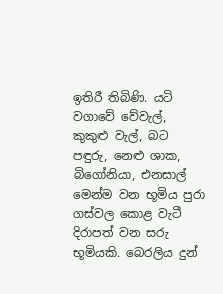ඉතිරී තිබිණි. යටි වගාවේ වේවැල්, කුකුළු වැල්, බට පඳුරු, නෙළු ශාක, බිගෝනියා, එනසාල් මෙන්ම වන භූමිය පුරා ගස්වල කොළ වැටී දිරාපත් වන සරු භූමියකි. බෙරලිය දුන්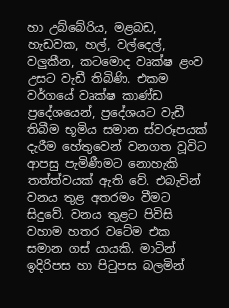හා උබ්බේරිය, මළබඩ, හැඩවක, හල්, වල්දෙල්, වලුකීන, කටමොද වෘක්ෂ ළංව උසට වැඩී තිබිණි. එකම වර්ගයේ වෘක්ෂ කාණ්ඩ ප්‍රදේශයෙන්, ප්‍රදේශයට වැඩී තිබීම භූමිය සමාන ස්වරූපයක් දැරීම හේතුවෙන් වනගත වූවිට ආපසු පැමිණීමට නොහැකි තත්ත්වයක් ඇති වේ. එබැවින් වනය තුළ අතරමං වීමට සිදුවේ. වනය තුළට පිවිසි වහාම හතර වටේම එක සමාන ගස් යායකි. මාටින් ඉදිරිපස හා පිටුපස බලමින්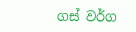ගස් වර්ග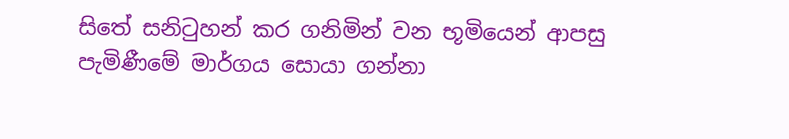සිතේ සනිටුහන් කර ගනිමින් වන භූමියෙන් ආපසු පැමිණීමේ මාර්ගය සොයා ගන්නා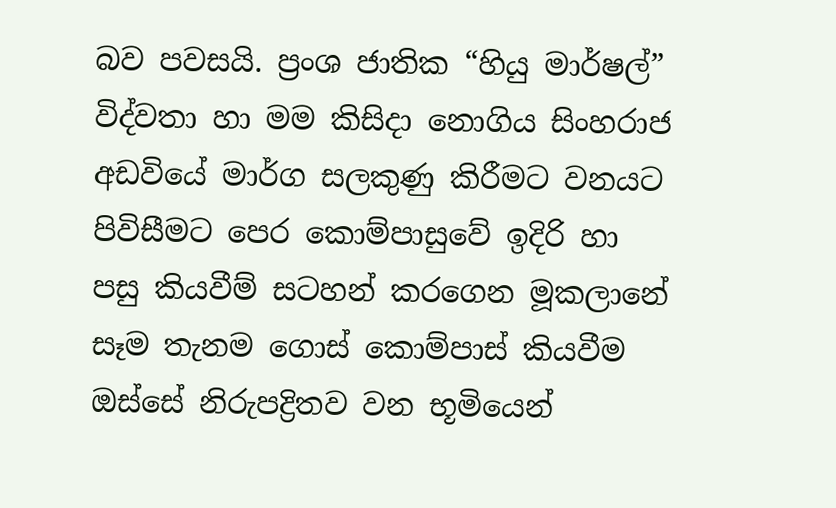බව පවසයි. ප්‍රංශ ජාතික “හියු මාර්ෂල්” විද්වතා හා මම කිසිදා නොගිය සිංහරාජ අඩවියේ මාර්ග සලකුණු කිරීමට වනයට පිවිසීමට පෙර කොම්පාසුවේ ඉදිරි හා පසු කියවීම් සටහන් කරගෙන මූකලානේ සෑම තැනම ගොස් කොම්පාස් කියවීම ඔස්සේ නිරුපද්‍රිතව වන භූමියෙන්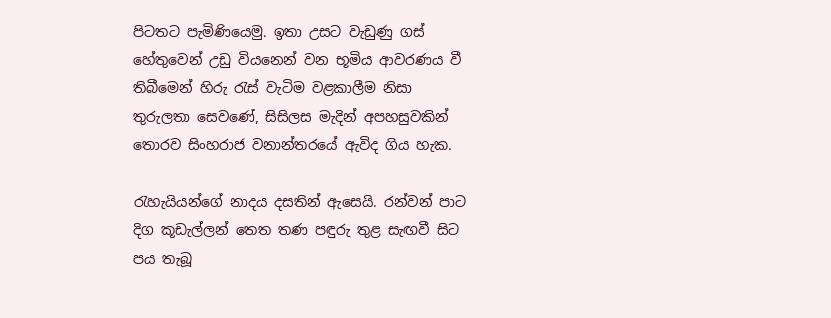පිටතට පැමිණියෙමු. ඉතා උසට වැඩුණු ගස් හේතුවෙන් උඩු වියනෙන් වන භූමිය ආවරණය වී තිබීමෙන් හිරු රැස් වැටිම වළකාලීම නිසා තුරුලතා සෙවණේ, සිසිලස මැදින් අපහසුවකින් තොරව සිංහරාජ වනාන්තරයේ ඇවිද ගිය හැක.

රැහැයියන්ගේ නාදය දසතින් ඇසෙයි. රන්වන් පාට දිග කූඩැල්ලන් තෙත තණ පඳුරු තුළ සැඟවී සිට පය තැබූ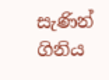සැණින් ගිනිය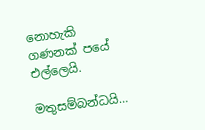නොහැකි ගණනක් පයේ එල්ලෙයි.

මතුසම්බන්ධයි…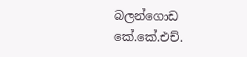බලන්ගොඩ
කේ.කේ.එච්.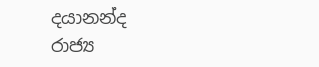දයානන්ද
රාජ්‍ය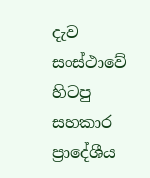දැව සංස්ථාවේ
හිටපු සහකාර ප්‍රාදේශීය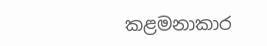කළමනාකාර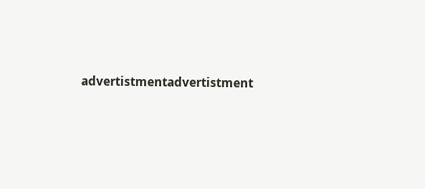advertistmentadvertistment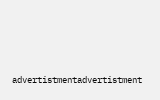advertistmentadvertistment